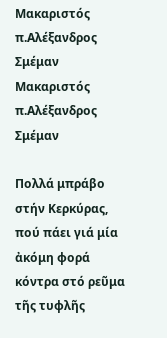Μακαριστός π.Αλέξανδρος Σμέμαν
Μακαριστός π.Αλέξανδρος Σμέμαν

Πολλά μπράβο στήν Κερκύρας, πού πάει γιά μία ἀκόμη φορά κόντρα στό ρεῦμα τῆς τυφλῆς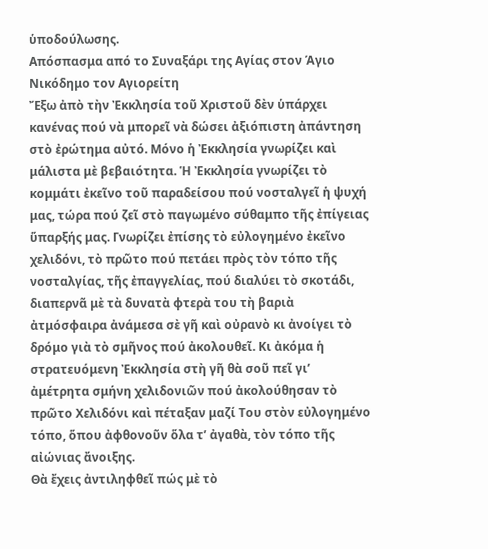ὑποδούλωσης.
Απόσπασμα από το Συναξάρι της Αγίας στον Άγιο Νικόδημο τον Αγιορείτη
Ἔξω ἀπὸ τὴν Ἐκκλησία τοῦ Χριστοῦ δὲν ὑπάρχει κανένας πού νὰ μπορεῖ νὰ δώσει ἀξιόπιστη ἀπάντηση στὸ ἐρώτημα αὐτό. Μόνο ἡ Ἐκκλησία γνωρίζει καὶ μάλιστα μὲ βεβαιότητα. Ἡ Ἐκκλησία γνωρίζει τὸ κομμάτι ἐκεῖνο τοῦ παραδείσου πού νοσταλγεῖ ἡ ψυχή μας, τώρα πού ζεῖ στὸ παγωμένο σύθαμπο τῆς ἐπίγειας ὕπαρξής μας. Γνωρίζει ἐπίσης τὸ εὐλογημένο ἐκεῖνο χελιδόνι, τὸ πρῶτο πού πετάει πρὸς τὸν τόπο τῆς νοσταλγίας, τῆς ἐπαγγελίας, πού διαλύει τὸ σκοτάδι, διαπερνᾶ μὲ τὰ δυνατὰ φτερὰ του τὴ βαριὰ ἀτμόσφαιρα ἀνάμεσα σὲ γῆ καὶ οὐρανὸ κι ἀνοίγει τὸ δρόμο γιὰ τὸ σμῆνος πού ἀκολουθεῖ. Κι ἀκόμα ἡ στρατευόμενη Ἐκκλησία στὴ γῆ θὰ σοῦ πεῖ γι’ ἀμέτρητα σμήνη χελιδονιῶν πού ἀκολούθησαν τὸ πρῶτο Χελιδόνι καὶ πέταξαν μαζί Του στὸν εὐλογημένο τόπο, ὅπου ἀφθονοῦν ὅλα τ’ ἀγαθὰ, τὸν τόπο τῆς αἰώνιας ἄνοιξης.
Θὰ ἔχεις ἀντιληφθεῖ πώς μὲ τὸ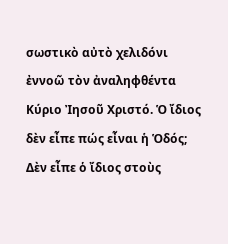σωστικὸ αὐτὸ χελιδόνι ἐννοῶ τὸν ἀναληφθέντα Κύριο Ἰησοῦ Χριστό. Ὁ ἴδιος δὲν εἶπε πώς εἶναι ἡ Ὁδός; Δὲν εἶπε ὁ ἴδιος στοὺς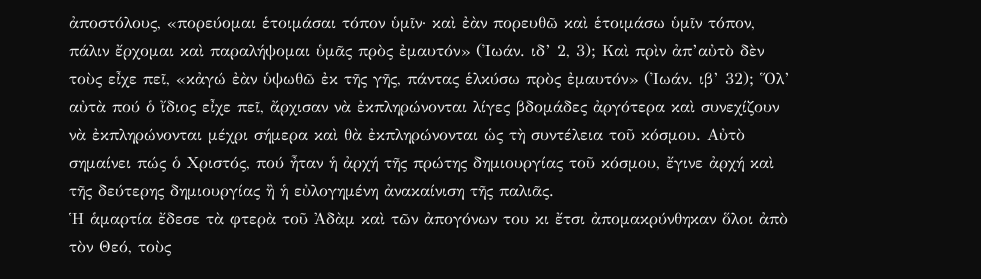ἀποστόλους, «πορεύομαι ἑτοιμάσαι τόπον ὑμῖν· καὶ ἐὰν πορευθῶ καὶ ἑτοιμάσω ὑμῖν τόπον, πάλιν ἔρχομαι καὶ παραλήψομαι ὑμᾶς πρὸς ἐμαυτόν» (Ἰωάν. ιδ’ 2, 3); Καὶ πρὶν ἀπ’αὐτὸ δὲν τοὺς εἶχε πεῖ, «κἀγώ ἐὰν ὑψωθῶ ἐκ τῆς γῆς, πάντας ἑλκύσω πρὸς ἐμαυτόν» (Ἰωάν. ιβ’ 32); Ὅλ’ αὐτὰ πού ὁ ἴδιος εἶχε πεῖ, ἄρχισαν νὰ ἐκπληρώνονται λίγες βδομάδες ἀργότερα καὶ συνεχίζουν νὰ ἐκπληρώνονται μέχρι σήμερα καὶ θὰ ἐκπληρώνονται ὡς τὴ συντέλεια τοῦ κόσμου. Αὐτὸ σημαίνει πώς ὁ Χριστός, πού ἦταν ἡ ἀρχή τῆς πρώτης δημιουργίας τοῦ κόσμου, ἔγινε ἀρχή καὶ τῆς δεύτερης δημιουργίας ἢ ἡ εὐλογημένη ἀνακαίνιση τῆς παλιᾶς.
Ἡ ἁμαρτία ἔδεσε τὰ φτερὰ τοῦ Ἀδὰμ καὶ τῶν ἀπογόνων του κι ἔτσι ἀπομακρύνθηκαν ὅλοι ἀπὸ τὸν Θεό, τοὺς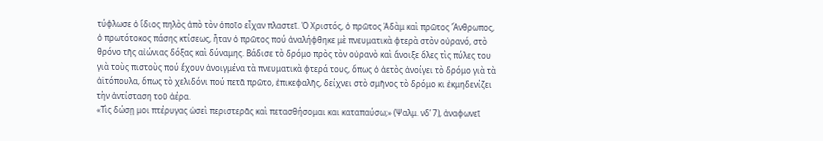τύφλωσε ὁ ἴδιος πηλὸς ἀπὸ τὸν ὁποῖο εἶχαν πλαστεῖ. Ὁ Χριστός, ὁ πρῶτος Ἀδὰμ καὶ πρῶτος Ἄνθρωπος, ὁ πρωτότοκος πάσης κτίσεως, ἦταν ὁ πρῶτος πού ἀναλήφθηκε μὲ πνευματικὰ φτερὰ στὸν οὐρανό, στὸ θρόνο τῆς αἰώνιας δόξας καὶ δύναμης. Βάδισε τὸ δρόμο πρὸς τὸν οὐρανὸ καὶ ἄνοιξε ὅλες τὶς πύλες του γιὰ τοὺς πιστοὺς πού ἔχουν ἀνοιγμένα τὰ πνευματικὰ φτερά τους, ὅπως ὁ ἀετὸς ἀνοίγει τὸ δρόμο γιὰ τὰ ἀϊτόπουλα, ὅπως τὸ χελιδόνι πού πετᾶ πρῶτο, ἐπικεφαλῆς, δείχνει στὸ σμῆνος τὸ δρόμο κι ἐκμηδενίζει τὴν ἀντίσταση τοῦ ἀέρα.
«Τὶς δώσῃ μοι πτέρυγας ὡσεὶ περιστερᾶς καὶ πετασθήσομαι και καταπαύσω;» (Ψαλμ. νδ’ 7), ἀναφωνεῖ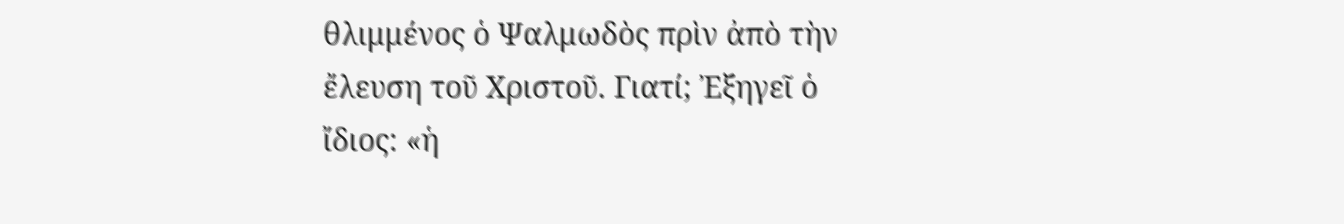θλιμμένος ὁ Ψαλμωδὸς πρὶν ἀπὸ τὴν ἔλευση τοῦ Χριστοῦ. Γιατί; Ἐξηγεῖ ὁ ἴδιος: «ἡ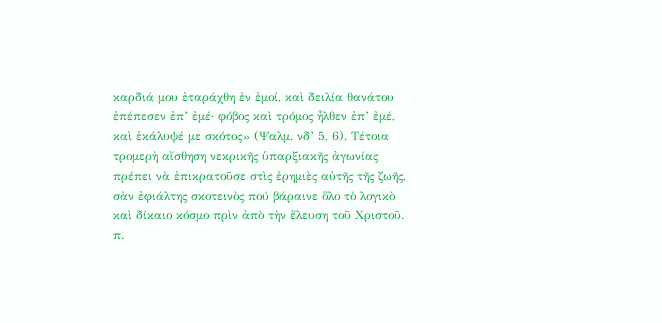καρδιά μου ἐταράχθη ἐν ἐμοί, καὶ δειλία θανάτου ἐπέπεσεν ἐπ’ ἐμέ· φόβος καὶ τρόμος ἦλθεν ἐπ’ ἐμέ, καὶ ἐκάλυψέ με σκότος» (Ψαλμ. νδ’ 5, 6). Τέτοια τρομερὴ αἴσθηση νεκρικῆς ὑπαρξιακῆς ἀγωνίας πρέπει νὰ ἐπικρατοῦσε στὶς ἐρημιὲς αὐτῆς τῆς ζωῆς, σὰν ἐφιάλτης σκοτεινὸς πού βάραινε ὅλο τὸ λογικὸ καὶ δίκαιο κόσμο πρὶν ἀπὸ τὴν ἔλευση τοῦ Χριστοῦ.
π.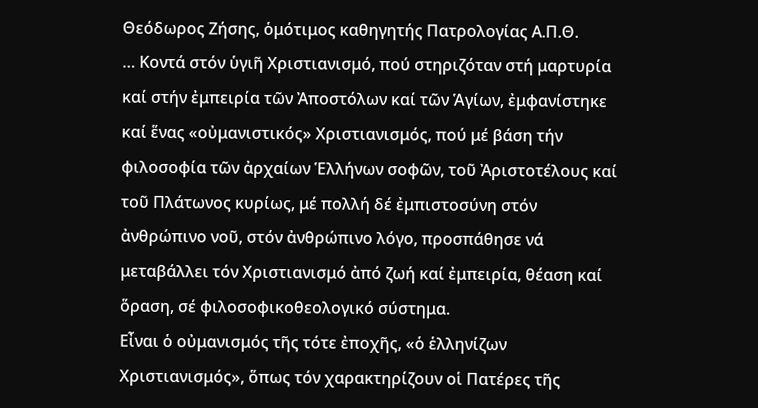Θεόδωρος Ζήσης, ὁμότιμος καθηγητής Πατρολογίας Α.Π.Θ.
… Κοντά στόν ὑγιῆ Χριστιανισμό, πού στηριζόταν στή μαρτυρία καί στήν ἐμπειρία τῶν Ἀποστόλων καί τῶν Ἁγίων, ἐμφανίστηκε καί ἕνας «οὐμανιστικός» Χριστιανισμός, πού μέ βάση τήν φιλοσοφία τῶν ἀρχαίων Ἑλλήνων σοφῶν, τοῦ Ἀριστοτέλους καί τοῦ Πλάτωνος κυρίως, μέ πολλή δέ ἐμπιστοσύνη στόν ἀνθρώπινο νοῦ, στόν ἀνθρώπινο λόγο, προσπάθησε νά μεταβάλλει τόν Χριστιανισμό ἀπό ζωή καί ἐμπειρία, θέαση καί ὅραση, σέ φιλοσοφικοθεολογικό σύστημα.
Εἶναι ὁ οὐμανισμός τῆς τότε ἐποχῆς, «ὁ ἑλληνίζων Χριστιανισμός», ὅπως τόν χαρακτηρίζουν οἱ Πατέρες τῆς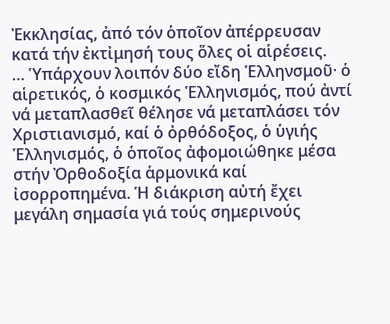Ἐκκλησίας, ἀπό τόν ὁποῖον ἀπέρρευσαν κατά τήν ἐκτἰμησή τους ὅλες οἱ αἱρέσεις.
… Ὑπάρχουν λοιπόν δύο εἴδη Ἑλληνσμοῦ· ὁ αἱρετικός, ὁ κοσμικός Ἑλληνισμός, πού ἀντί νά μεταπλασθεῖ θέλησε νά μεταπλάσει τόν Χριστιανισμό, καί ὁ ὀρθόδοξος, ὁ ὑγιής Ἑλληνισμός, ὁ ὁποῖος ἀφομοιώθηκε μέσα στήν Ὀρθοδοξία ἁρμονικά καί ἰσορροπημένα. Ἡ διάκριση αὐτή ἔχει μεγάλη σημασία γιά τούς σημερινούς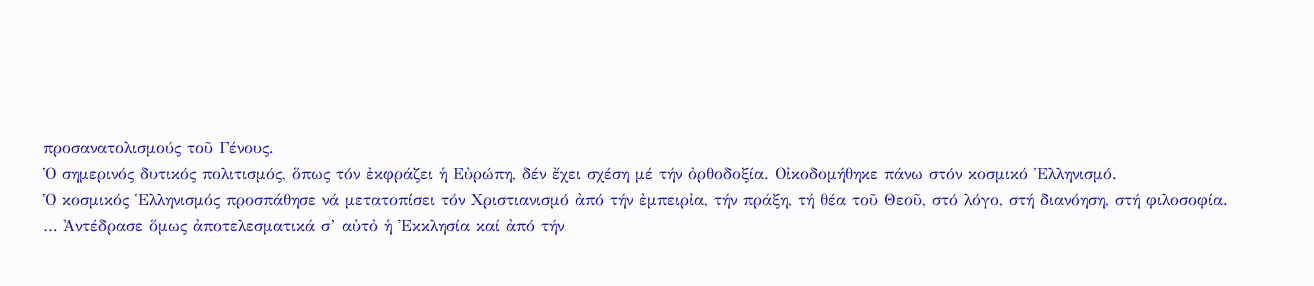προσανατολισμούς τοῦ Γένους.
Ὁ σημερινός δυτικός πολιτισμός, ὅπως τόν ἐκφράζει ἡ Εὐρώπη, δέν ἔχει σχέση μέ τήν ὀρθοδοξία. Οἰκοδομήθηκε πάνω στόν κοσμικό Ἑλληνισμό.
Ὁ κοσμικός Ἑλληνισμός προσπάθησε νά μετατοπίσει τόν Χριστιανισμό ἀπό τήν ἐμπειρἰα, τήν πράξη, τή θέα τοῦ Θεοῦ, στό λόγο, στή διανόηση, στή φιλοσοφία.
… Ἀντέδρασε ὅμως ἀποτελεσματικά σ’ αὐτὀ ἡ Ἐκκλησία καί ἀπό τήν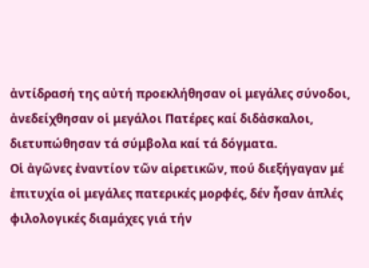ἀντίδρασή της αὐτή προεκλήθησαν οἱ μεγάλες σύνοδοι, ἀνεδείχθησαν οἱ μεγάλοι Πατέρες καί διδἀσκαλοι, διετυπώθησαν τά σύμβολα καί τά δόγματα.
Οἱ ἀγῶνες ἐναντίον τῶν αἱρετικῶν, πού διεξήγαγαν μέ ἐπιτυχία οἱ μεγάλες πατερικές μορφές, δέν ἦσαν ἁπλές φιλολογικές διαμάχες γιά τήν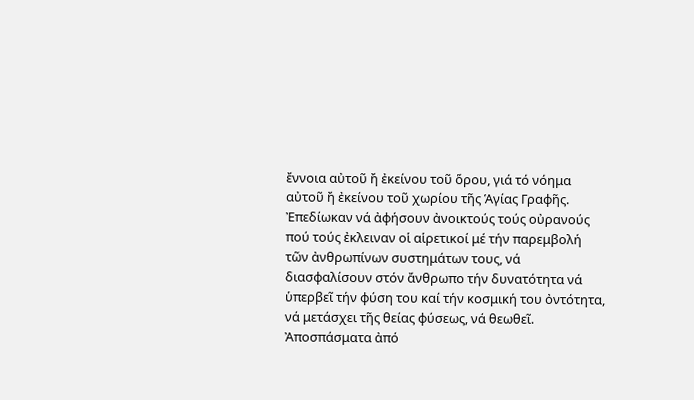ἔννοια αὐτοῦ ἤ ἐκείνου τοῦ ὅρου, γιά τό νόημα αὐτοῦ ἤ ἐκείνου τοῦ χωρίου τῆς Ἁγίας Γραφῆς. Ἐπεδίωκαν νά ἀφήσουν ἀνοικτούς τούς οὐρανούς πού τούς ἐκλειναν οἱ αἱρετικοί μέ τήν παρεμβολή τῶν ἀνθρωπίνων συστημάτων τους, νά διασφαλίσουν στόν ἄνθρωπο τήν δυνατότητα νά ὑπερβεῖ τήν φύση του καί τήν κοσμική του ὀντότητα, νά μετάσχει τῆς θείας φύσεως, νά θεωθεῖ.
Ἀποσπάσματα ἀπό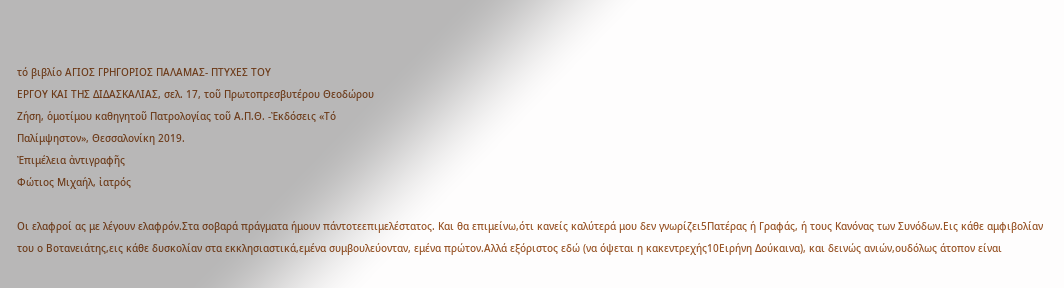τό βιβλίο ΑΓΙΟΣ ΓΡΗΓΟΡΙΟΣ ΠΑΛΑΜΑΣ- ΠΤΥΧΕΣ ΤΟΥ
ΕΡΓΟΥ ΚΑΙ ΤΗΣ ΔΙΔΑΣΚΑΛΙΑΣ, σελ. 17, τοῦ Πρωτοπρεσβυτέρου Θεοδώρου
Ζήση, ὁμοτίμου καθηγητοῦ Πατρολογίας τοῦ Α.Π.Θ. -Ἐκδόσεις «Τό
Παλίμψηστον», Θεσσαλονίκη 2019.
Ἐπιμέλεια ἀντιγραφῆς
Φώτιος Μιχαήλ, ἰατρός

Οι ελαφροί ας με λέγουν ελαφρόν.Στα σοβαρά πράγματα ήμουν πάντοτεεπιμελέστατος. Και θα επιμείνω,ότι κανείς καλύτερά μου δεν γνωρίζει5Πατέρας ή Γραφάς, ή τους Κανόνας των Συνόδων.Εις κάθε αμφιβολίαν του ο Βοτανειάτης,εις κάθε δυσκολίαν στα εκκλησιαστικά,εμένα συμβουλεύονταν, εμένα πρώτον.Αλλά εξόριστος εδώ (να όψεται η κακεντρεχής10Ειρήνη Δούκαινα), και δεινώς ανιών,ουδόλως άτοπον είναι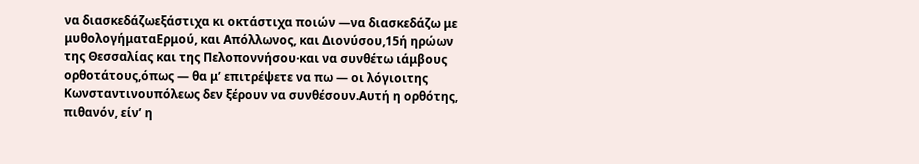να διασκεδάζωεξάστιχα κι οκτάστιχα ποιών —να διασκεδάζω με μυθολογήματαΕρμού, και Απόλλωνος, και Διονύσου,15ή ηρώων της Θεσσαλίας και της Πελοποννήσου·και να συνθέτω ιάμβους ορθοτάτους,όπως — θα μ’ επιτρέψετε να πω — οι λόγιοιτης Κωνσταντινουπόλεως δεν ξέρουν να συνθέσουν.Αυτή η ορθότης, πιθανόν, είν’ η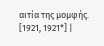αιτία της μομφής. [1921, 1921*] |